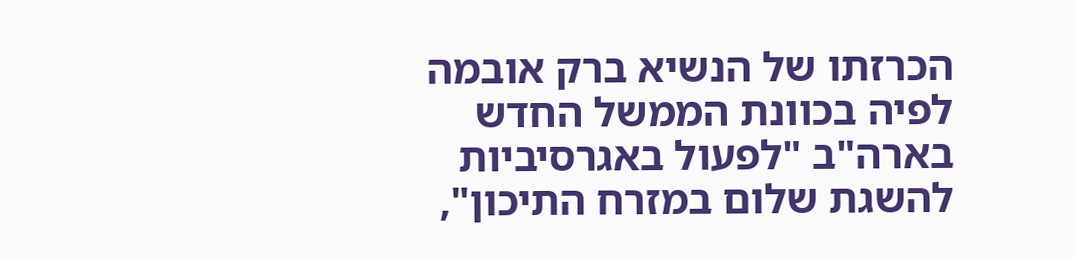הכרזתו של הנשיא ברק אובמה לפיה בכוונת הממשל החדש בארה"ב "לפעול באגרסיביות להשגת שלום במזרח התיכון",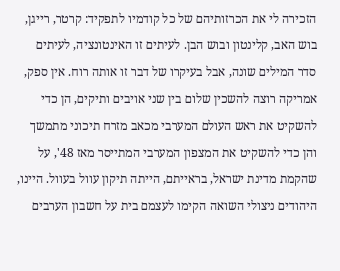הזכירה לי את הכרזותיהם של כל קודמיו לתפקיד: קרטר, רייגן, בוש האב, קלינטון ובוש הבן. לעיתים זו האינטונציה, לעיתים סדר המילים שונה, אבל בעיקרו של דבר זו אותה רוח. אין ספק, אמריקה רוצה להשכין שלום בין שני אויבים ותיקים, הן כדי להשקיט את ראש העולם המערבי מכאב מזרח תיכוני מתמשך והן כדי להשקיט את המצפון המערבי המתייסר מאז 48', על שהקמת מדינת ישראל, בראייתם, הייתה תיקון עוול בעוול. היינו, היהודים ניצולי השואה הקימו לעצמם בית על חשבון הערבים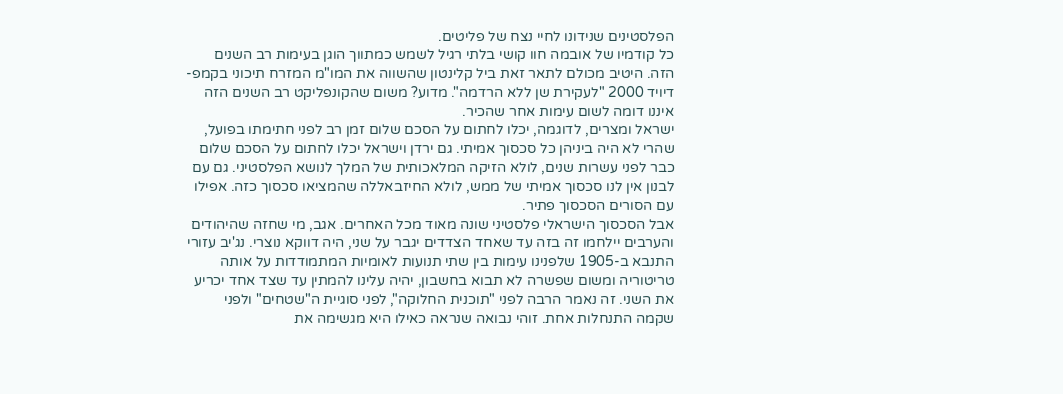הפלסטינים שנידונו לחיי נצח של פליטים.
כל קודמיו של אובמה חוו קושי בלתי רגיל לשמש כמתווך הוגן בעימות רב השנים הזה. היטיב מכולם לתאר זאת ביל קלינטון שהשווה את המו"מ המזרח תיכוני בקמפ-דיויד 2000 "לעקירת שן ללא הרדמה". מדוע? משום שהקונפליקט רב השנים הזה איננו דומה לשום עימות אחר שהכיר.
ישראל ומצרים, לדוגמה, יכלו לחתום על הסכם שלום זמן רב לפני חתימתו בפועל, שהרי לא היה ביניהן כל סכסוך אמיתי. גם ירדן וישראל יכלו לחתום על הסכם שלום כבר לפני עשרות שנים, לולא הזיקה המלאכותית של המלך לנושא הפלסטיני. גם עם לבנון אין לנו סכסוך אמיתי של ממש, לולא החיזבאללה שהמציאו סכסוך כזה. אפילו עם הסורים הסכסוך פתיר.
אבל הסכסוך הישראלי פלסטיני שונה מאוד מכל האחרים. אגב, מי שחזה שהיהודים והערבים יילחמו זה בזה עד שאחד הצדדים יגבר על שני, היה דווקא נוצרי. נג'יב עזורי התנבא ב-1905 שלפנינו עימות בין שתי תנועות לאומיות המתמודדות על אותה טריטוריה ומשום שפשרה לא תבוא בחשבון, יהיה עלינו להמתין עד שצד אחד יכריע את השני. זה נאמר הרבה לפני "תוכנית החלוקה", לפני סוגיית ה"שטחים" ולפני שקמה התנחלות אחת. זוהי נבואה שנראה כאילו היא מגשימה את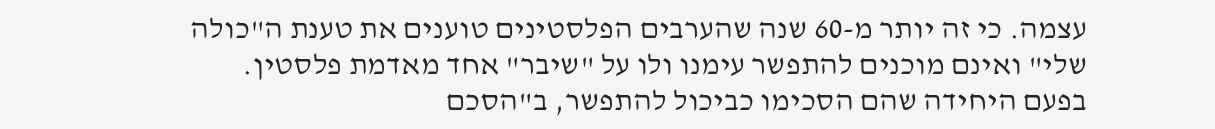עצמה. כי זה יותר מ-60 שנה שהערבים הפלסטינים טוענים את טענת ה"כולה שלי" ואינם מוכנים להתפשר עימנו ולו על "שיבר" אחד מאדמת פלסטין. בפעם היחידה שהם הסכימו כביכול להתפשר, ב"הסכם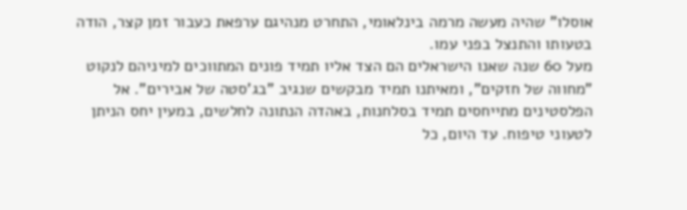אוסלו" שהיה מעשה מרמה בינלאומי, התחרט מנהיגם ערפאת כעבור זמן קצר, הודה בטעותו והתנצל בפני עמו.
מעל 60 שנה שאנו הישראלים הם הצד אליו תמיד פונים המתווכים למיניהם לנקוט "מחווה של חזקים", ומאיתנו תמיד מבקשים שנגיב "בג'סטה של אבירים". אל הפלסטינים מתייחסים תמיד בסלחנות, באהדה הנתונה לחלשים, במעין יחס הניתן לטעוני טיפוח. עד היום, כל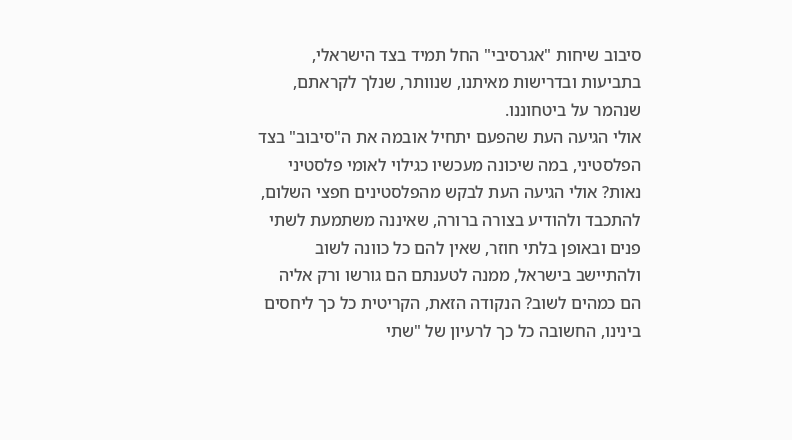סיבוב שיחות "אגרסיבי" החל תמיד בצד הישראלי, בתביעות ובדרישות מאיתנו, שנוותר, שנלך לקראתם, שנהמר על ביטחוננו.
אולי הגיעה העת שהפעם יתחיל אובמה את ה"סיבוב" בצד הפלסטיני, במה שיכונה מעכשיו כגילוי לאומי פלסטיני נאות? אולי הגיעה העת לבקש מהפלסטינים חפצי השלום, להתכבד ולהודיע בצורה ברורה, שאיננה משתמעת לשתי פנים ובאופן בלתי חוזר, שאין להם כל כוונה לשוב ולהתיישב בישראל, ממנה לטענתם הם גורשו ורק אליה הם כמהים לשוב? הנקודה הזאת, הקריטית כל כך ליחסים בינינו, החשובה כל כך לרעיון של "שתי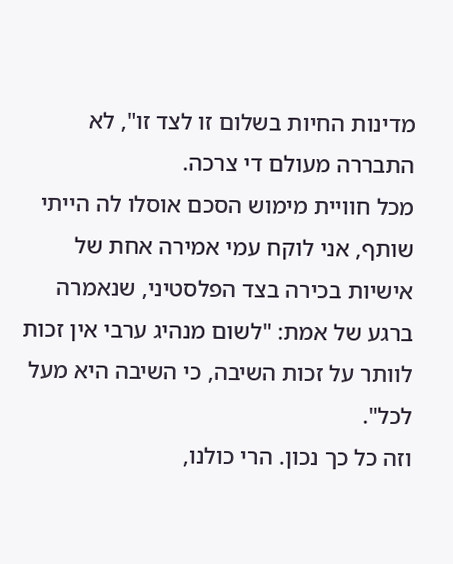מדינות החיות בשלום זו לצד זו", לא התבררה מעולם די צרכה.
מכל חוויית מימוש הסכם אוסלו לה הייתי שותף, אני לוקח עמי אמירה אחת של אישיות בכירה בצד הפלסטיני, שנאמרה ברגע של אמת: "לשום מנהיג ערבי אין זכות לוותר על זכות השיבה, כי השיבה היא מעל לכל".
וזה כל כך נכון. הרי כולנו,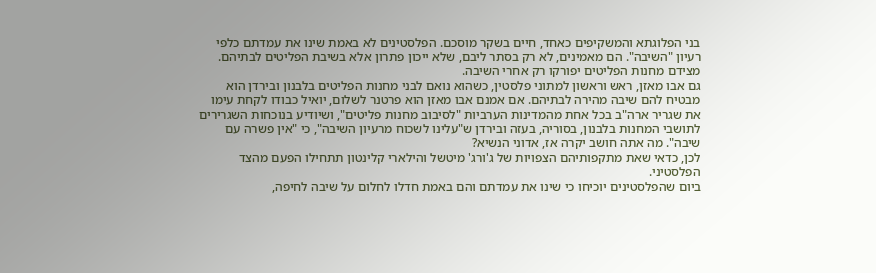בני הפלוגתא והמשקיפים כאחד, חיים בשקר מוסכם. הפלסטינים לא באמת שינו את עמדתם כלפי רעיון "השיבה". הם מאמינים, לא רק בסתר ליבם, שלא ייכון פתרון אלא בשיבת הפליטים לבתיהם. מצידם מחנות הפליטים יפורקו רק אחרי השיבה.
גם אבו מאזן, ראש וראשון למתוני פלסטין, כשהוא נואם לבני מחנות הפליטים בלבנון ובירדן הוא מבטיח להם שיבה מהירה לבתיהם. אם אמנם אבו מאזן הוא פרטנר לשלום, יואיל כבודו לקחת עימו את שגריר ארה"ב בכל אחת מהמדינות הערביות "לסיבוב מחנות פליטים", ושיודיע בנוכחות השגרירים לתושבי המחנות בלבנון, בסוריה, בעזה ובירדן ש"עלינו לשכוח מרעיון השיבה", כי "אין פשרה עם שיבה". מה אתה חושב יקרה אז, אדוני הנשיא?
לכן, כדאי שאת מתקפותיהם הצפויות של ג'ורג' מיטשל והילארי קלינטון תתחילו הפעם מהצד הפלסטיני.
ביום שהפלסטינים יוכיחו כי שינו את עמדתם והם באמת חדלו לחלום על שיבה לחיפה,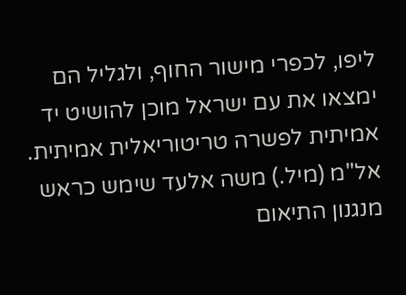ליפו, לכפרי מישור החוף, ולגליל הם ימצאו את עם ישראל מוכן להושיט יד אמיתית לפשרה טריטוריאלית אמיתית.
אל"מ (מיל.) משה אלעד שימש כראש מנגנון התיאום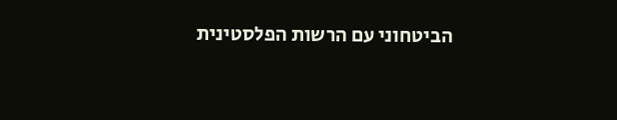הביטחוני עם הרשות הפלסטינית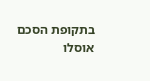בתקופת הסכם אוסלו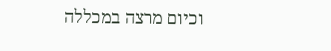וכיום מרצה במכללה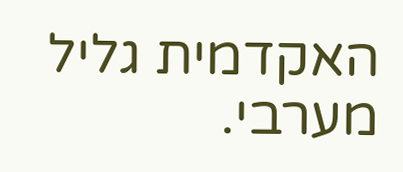האקדמית גליל מערבי.